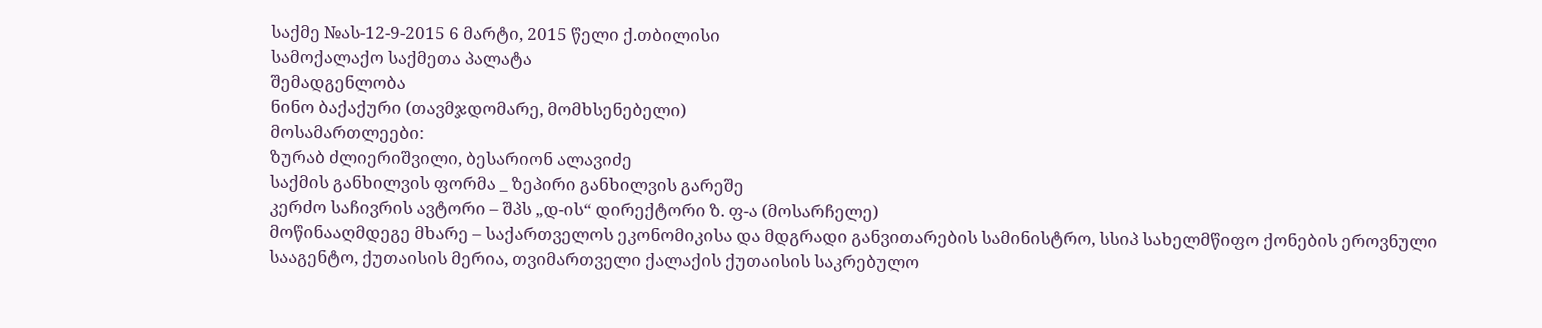საქმე №ას-12-9-2015 6 მარტი, 2015 წელი ქ.თბილისი
სამოქალაქო საქმეთა პალატა
შემადგენლობა
ნინო ბაქაქური (თავმჯდომარე, მომხსენებელი)
მოსამართლეები:
ზურაბ ძლიერიშვილი, ბესარიონ ალავიძე
საქმის განხილვის ფორმა _ ზეპირი განხილვის გარეშე
კერძო საჩივრის ავტორი – შპს „დ-ის“ დირექტორი ზ. ფ-ა (მოსარჩელე)
მოწინააღმდეგე მხარე – საქართველოს ეკონომიკისა და მდგრადი განვითარების სამინისტრო, სსიპ სახელმწიფო ქონების ეროვნული სააგენტო, ქუთაისის მერია, თვიმართველი ქალაქის ქუთაისის საკრებულო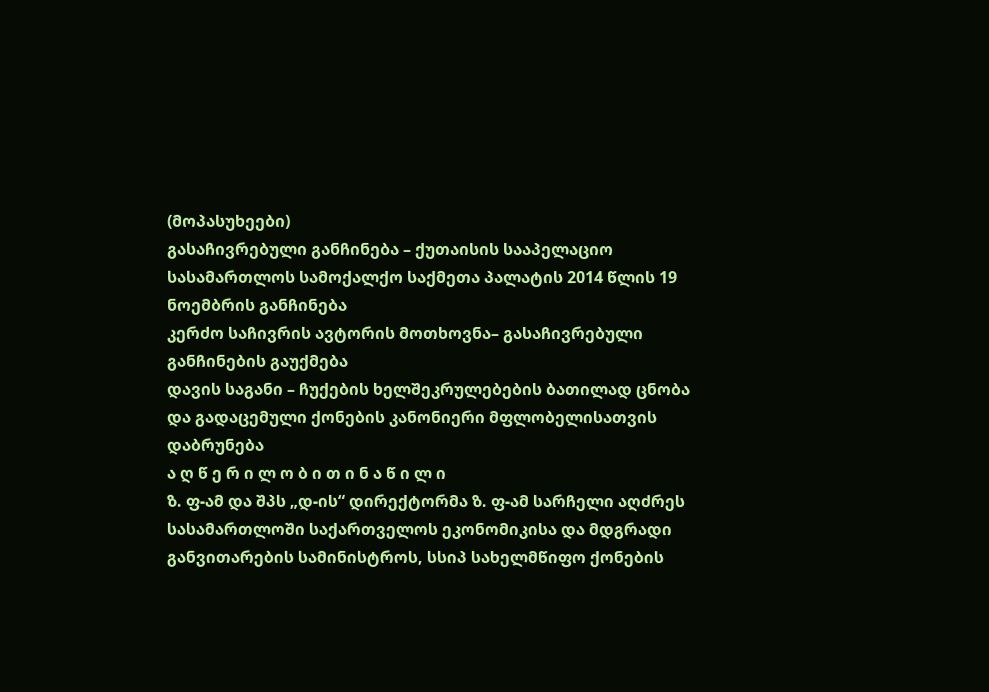(მოპასუხეები)
გასაჩივრებული განჩინება – ქუთაისის სააპელაციო სასამართლოს სამოქალქო საქმეთა პალატის 2014 წლის 19 ნოემბრის განჩინება
კერძო საჩივრის ავტორის მოთხოვნა– გასაჩივრებული განჩინების გაუქმება
დავის საგანი – ჩუქების ხელშეკრულებების ბათილად ცნობა და გადაცემული ქონების კანონიერი მფლობელისათვის დაბრუნება
ა ღ წ ე რ ი ლ ო ბ ი თ ი ნ ა წ ი ლ ი
ზ. ფ-ამ და შპს „დ-ის“ დირექტორმა ზ. ფ-ამ სარჩელი აღძრეს სასამართლოში საქართველოს ეკონომიკისა და მდგრადი განვითარების სამინისტროს, სსიპ სახელმწიფო ქონების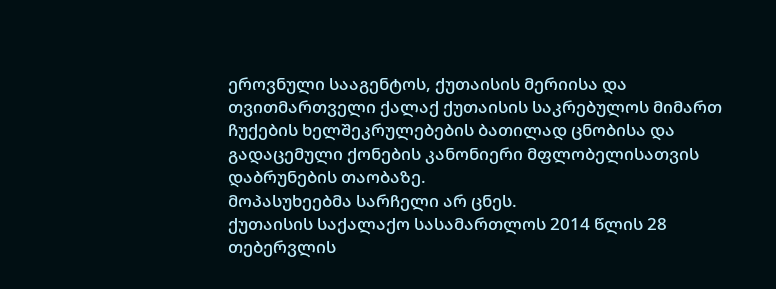ეროვნული სააგენტოს, ქუთაისის მერიისა და თვითმართველი ქალაქ ქუთაისის საკრებულოს მიმართ ჩუქების ხელშეკრულებების ბათილად ცნობისა და გადაცემული ქონების კანონიერი მფლობელისათვის დაბრუნების თაობაზე.
მოპასუხეებმა სარჩელი არ ცნეს.
ქუთაისის საქალაქო სასამართლოს 2014 წლის 28 თებერვლის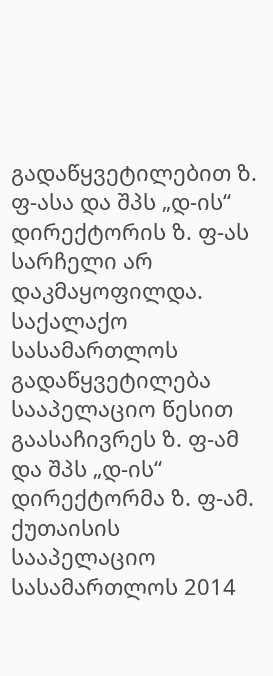გადაწყვეტილებით ზ. ფ-ასა და შპს „დ-ის“ დირექტორის ზ. ფ-ას სარჩელი არ დაკმაყოფილდა.
საქალაქო სასამართლოს გადაწყვეტილება სააპელაციო წესით გაასაჩივრეს ზ. ფ-ამ და შპს „დ-ის“ დირექტორმა ზ. ფ-ამ.
ქუთაისის სააპელაციო სასამართლოს 2014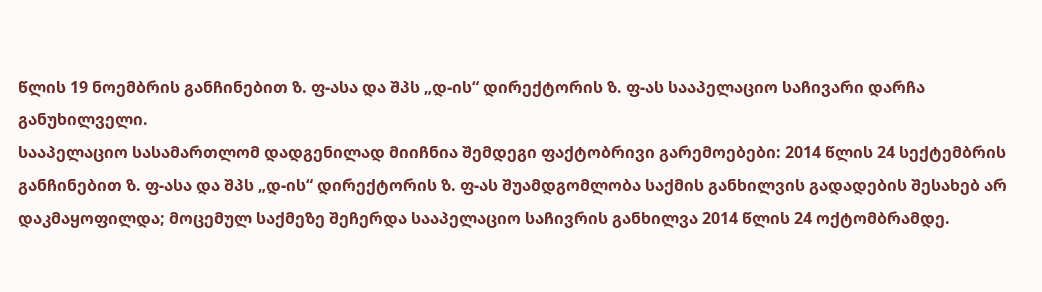წლის 19 ნოემბრის განჩინებით ზ. ფ-ასა და შპს „დ-ის“ დირექტორის ზ. ფ-ას სააპელაციო საჩივარი დარჩა განუხილველი.
სააპელაციო სასამართლომ დადგენილად მიიჩნია შემდეგი ფაქტობრივი გარემოებები: 2014 წლის 24 სექტემბრის განჩინებით ზ. ფ-ასა და შპს „დ-ის“ დირექტორის ზ. ფ-ას შუამდგომლობა საქმის განხილვის გადადების შესახებ არ დაკმაყოფილდა; მოცემულ საქმეზე შეჩერდა სააპელაციო საჩივრის განხილვა 2014 წლის 24 ოქტომბრამდე.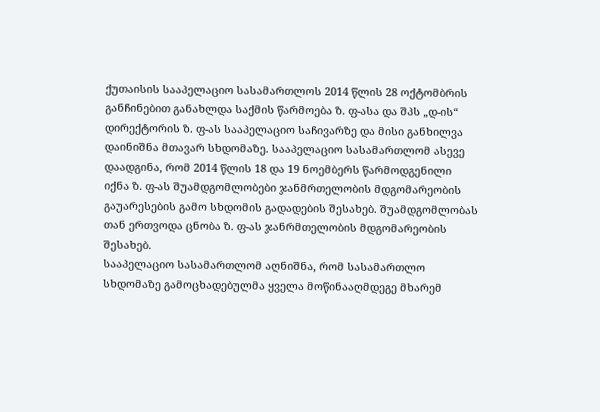ქუთაისის სააპელაციო სასამართლოს 2014 წლის 28 ოქტომბრის განჩინებით განახლდა საქმის წარმოება ზ. ფ-ასა და შპს „დ-ის“ დირექტორის ზ. ფ-ას სააპელაციო საჩივარზე და მისი განხილვა დაინიშნა მთავარ სხდომაზე. სააპელაციო სასამართლომ ასევე დაადგინა, რომ 2014 წლის 18 და 19 ნოემბერს წარმოდგენილი იქნა ზ. ფ-ას შუამდგომლობები ჯანმრთელობის მდგომარეობის გაუარესების გამო სხდომის გადადების შესახებ. შუამდგომლობას თან ერთვოდა ცნობა ზ. ფ-ას ჯანრმთელობის მდგომარეობის შესახებ.
სააპელაციო სასამართლომ აღნიშნა, რომ სასამართლო სხდომაზე გამოცხადებულმა ყველა მოწინააღმდეგე მხარემ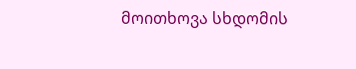მოითხოვა სხდომის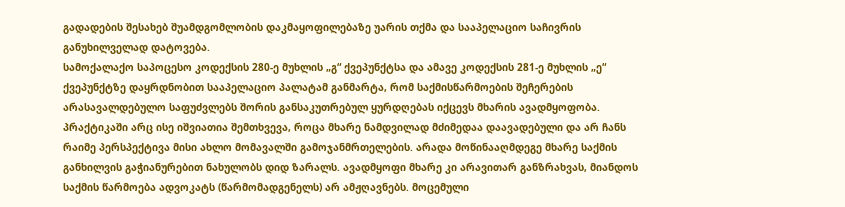გადადების შესახებ შუამდგომლობის დაკმაყოფილებაზე უარის თქმა და სააპელაციო საჩივრის განუხილველად დატოვება.
სამოქალაქო საპოცესო კოდექსის 280-ე მუხლის „გ“ ქვეპუნქტსა და ამავე კოდექსის 281-ე მუხლის „ე“ ქვეპუნქტზე დაყრდნობით სააპელაციო პალატამ განმარტა, რომ საქმისწარმოების შეჩერების არასავალდებულო საფუძვლებს შორის განსაკუთრებულ ყურდღებას იქცევს მხარის ავადმყოფობა. პრაქტიკაში არც ისე იშვიათია შემთხვევა, როცა მხარე ნამდვილად მძიმედაა დაავადებული და არ ჩანს რაიმე პერსპექტივა მისი ახლო მომავალში გამოჯანმრთელების. არადა მოწინააღმდეგე მხარე საქმის განხილვის გაჭიანურებით ნახულობს დიდ ზარალს. ავადმყოფი მხარე კი არავითარ განზრახვას, მიანდოს საქმის წარმოება ადვოკატს (წარმომადგენელს) არ ამჟღავნებს. მოცემული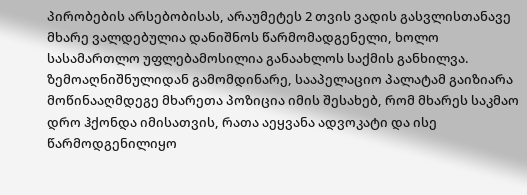პირობების არსებობისას, არაუმეტეს 2 თვის ვადის გასვლისთანავე მხარე ვალდებულია დანიშნოს წარმომადგენელი, ხოლო სასამართლო უფლებამოსილია განაახლოს საქმის განხილვა.
ზემოაღნიშნულიდან გამომდინარე, სააპელაციო პალატამ გაიზიარა მოწინააღმდეგე მხარეთა პოზიცია იმის შესახებ, რომ მხარეს საკმაო დრო ჰქონდა იმისათვის, რათა აეყვანა ადვოკატი და ისე წარმოდგენილიყო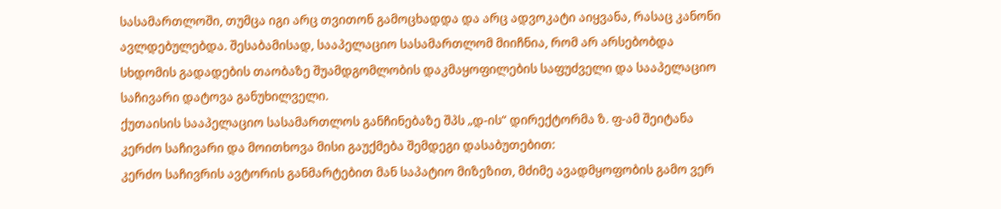სასამართლოში, თუმცა იგი არც თვითონ გამოცხადდა და არც ადვოკატი აიყვანა, რასაც კანონი ავლდებულებდა. შესაბამისად, სააპელაციო სასამართლომ მიიჩნია, რომ არ არსებობდა სხდომის გადადების თაობაზე შუამდგომლობის დაკმაყოფილების საფუძველი და სააპელაციო საჩივარი დატოვა განუხილველი.
ქუთაისის სააპელაციო სასამართლოს განჩინებაზე შპს „დ-ის“ დირექტორმა ზ. ფ-ამ შეიტანა კერძო საჩივარი და მოითხოვა მისი გაუქმება შემდეგი დასაბუთებით:
კერძო საჩივრის ავტორის განმარტებით მან საპატიო მიზეზით, მძიმე ავადმყოფობის გამო ვერ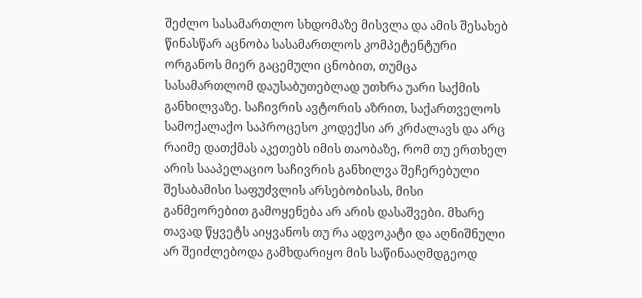შეძლო სასამართლო სხდომაზე მისვლა და ამის შესახებ წინასწარ აცნობა სასამართლოს კომპეტენტური ორგანოს მიერ გაცემული ცნობით, თუმცა სასამართლომ დაუსაბუთებლად უთხრა უარი საქმის განხილვაზე. საჩივრის ავტორის აზრით, საქართველოს სამოქალაქო საპროცესო კოდექსი არ კრძალავს და არც რაიმე დათქმას აკეთებს იმის თაობაზე, რომ თუ ერთხელ არის სააპელაციო საჩივრის განხილვა შეჩერებული შესაბამისი საფუძვლის არსებობისას, მისი განმეორებით გამოყენება არ არის დასაშვები. მხარე თავად წყვეტს აიყვანოს თუ რა ადვოკატი და აღნიშნული არ შეიძლებოდა გამხდარიყო მის საწინააღმდგეოდ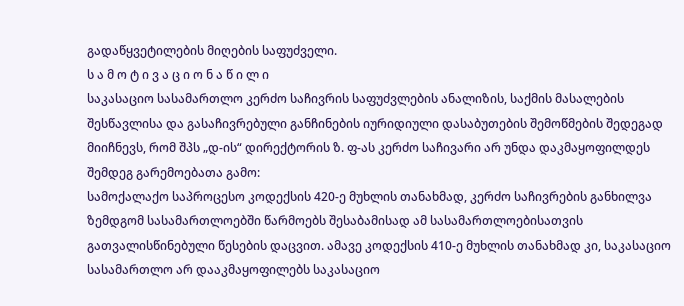გადაწყვეტილების მიღების საფუძველი.
ს ა მ ო ტ ი ვ ა ც ი ო ნ ა წ ი ლ ი
საკასაციო სასამართლო კერძო საჩივრის საფუძვლების ანალიზის, საქმის მასალების შესწავლისა და გასაჩივრებული განჩინების იურიდიული დასაბუთების შემოწმების შედეგად მიიჩნევს, რომ შპს „დ-ის“ დირექტორის ზ. ფ-ას კერძო საჩივარი არ უნდა დაკმაყოფილდეს შემდეგ გარემოებათა გამო:
სამოქალაქო საპროცესო კოდექსის 420-ე მუხლის თანახმად, კერძო საჩივრების განხილვა ზემდგომ სასამართლოებში წარმოებს შესაბამისად ამ სასამართლოებისათვის გათვალისწინებული წესების დაცვით. ამავე კოდექსის 410-ე მუხლის თანახმად კი, საკასაციო სასამართლო არ დააკმაყოფილებს საკასაციო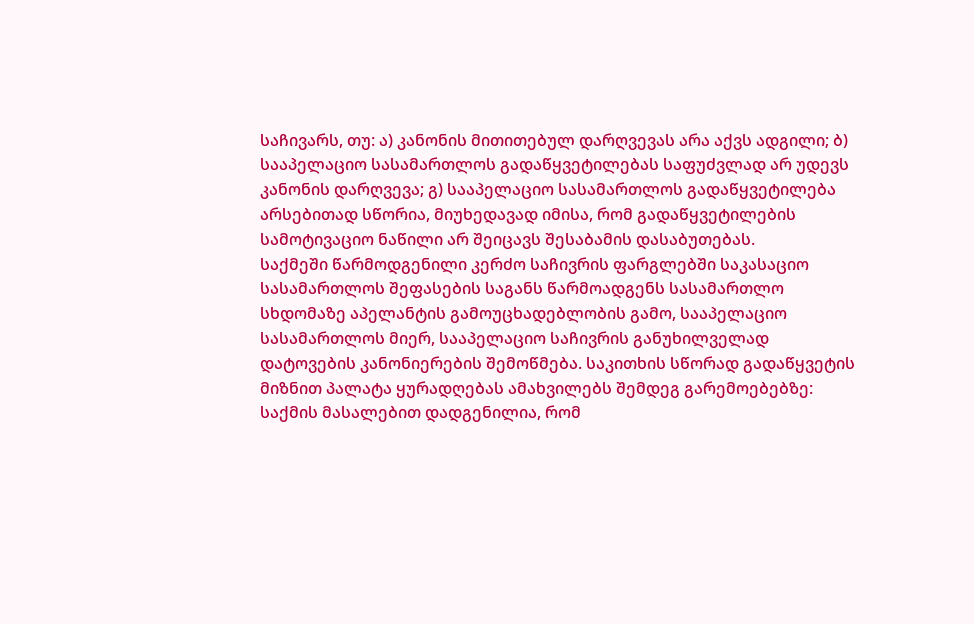საჩივარს, თუ: ა) კანონის მითითებულ დარღვევას არა აქვს ადგილი; ბ) სააპელაციო სასამართლოს გადაწყვეტილებას საფუძვლად არ უდევს კანონის დარღვევა; გ) სააპელაციო სასამართლოს გადაწყვეტილება არსებითად სწორია, მიუხედავად იმისა, რომ გადაწყვეტილების სამოტივაციო ნაწილი არ შეიცავს შესაბამის დასაბუთებას.
საქმეში წარმოდგენილი კერძო საჩივრის ფარგლებში საკასაციო სასამართლოს შეფასების საგანს წარმოადგენს სასამართლო სხდომაზე აპელანტის გამოუცხადებლობის გამო, სააპელაციო სასამართლოს მიერ, სააპელაციო საჩივრის განუხილველად დატოვების კანონიერების შემოწმება. საკითხის სწორად გადაწყვეტის მიზნით პალატა ყურადღებას ამახვილებს შემდეგ გარემოებებზე:
საქმის მასალებით დადგენილია, რომ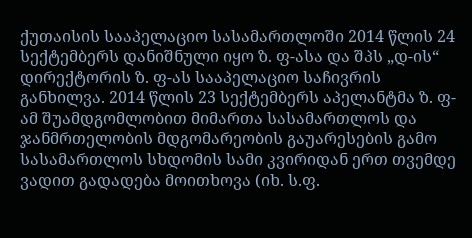ქუთაისის სააპელაციო სასამართლოში 2014 წლის 24 სექტემბერს დანიშნული იყო ზ. ფ-ასა და შპს „დ-ის“ დირექტორის ზ. ფ-ას სააპელაციო საჩივრის განხილვა. 2014 წლის 23 სექტემბერს აპელანტმა ზ. ფ-ამ შუამდგომლობით მიმართა სასამართლოს და ჯანმრთელობის მდგომარეობის გაუარესების გამო სასამართლოს სხდომის სამი კვირიდან ერთ თვემდე ვადით გადადება მოითხოვა (იხ. ს.ფ.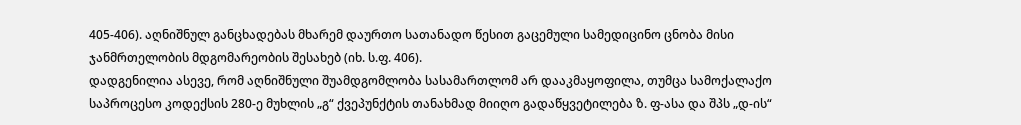405-406). აღნიშნულ განცხადებას მხარემ დაურთო სათანადო წესით გაცემული სამედიცინო ცნობა მისი ჯანმრთელობის მდგომარეობის შესახებ (იხ. ს.ფ. 406).
დადგენილია ასევე, რომ აღნიშნული შუამდგომლობა სასამართლომ არ დააკმაყოფილა, თუმცა სამოქალაქო საპროცესო კოდექსის 280-ე მუხლის „გ“ ქვეპუნქტის თანახმად მიიღო გადაწყვეტილება ზ. ფ-ასა და შპს „დ-ის“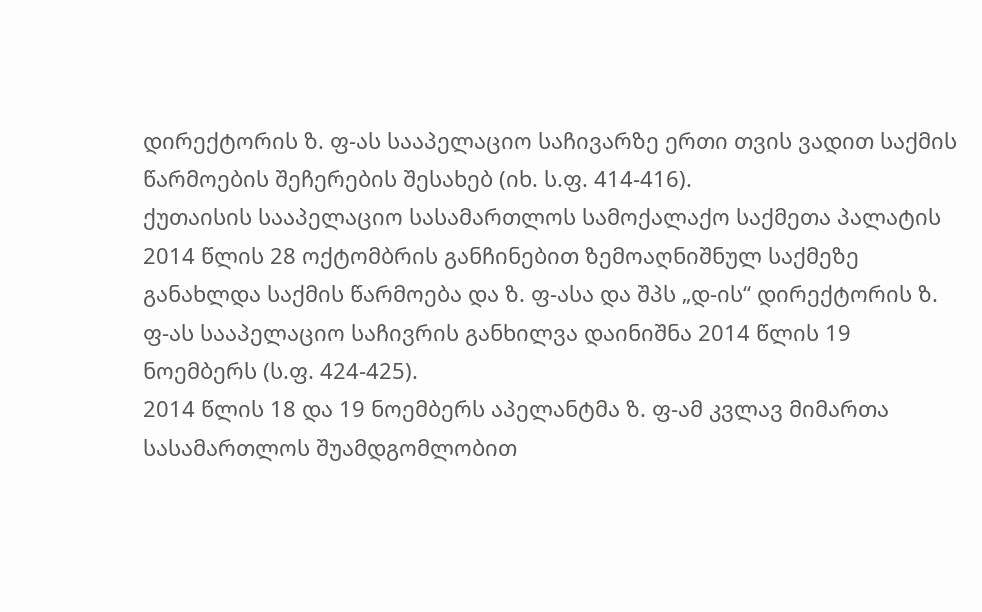დირექტორის ზ. ფ-ას სააპელაციო საჩივარზე ერთი თვის ვადით საქმის წარმოების შეჩერების შესახებ (იხ. ს.ფ. 414-416).
ქუთაისის სააპელაციო სასამართლოს სამოქალაქო საქმეთა პალატის 2014 წლის 28 ოქტომბრის განჩინებით ზემოაღნიშნულ საქმეზე განახლდა საქმის წარმოება და ზ. ფ-ასა და შპს „დ-ის“ დირექტორის ზ. ფ-ას სააპელაციო საჩივრის განხილვა დაინიშნა 2014 წლის 19 ნოემბერს (ს.ფ. 424-425).
2014 წლის 18 და 19 ნოემბერს აპელანტმა ზ. ფ-ამ კვლავ მიმართა სასამართლოს შუამდგომლობით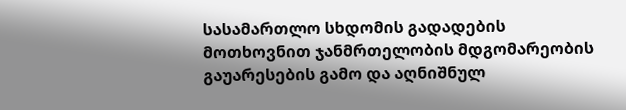სასამართლო სხდომის გადადების მოთხოვნით ჯანმრთელობის მდგომარეობის გაუარესების გამო და აღნიშნულ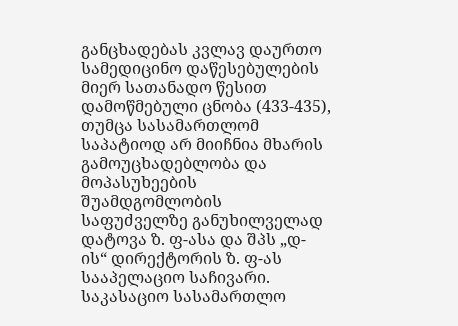განცხადებას კვლავ დაურთო სამედიცინო დაწესებულების მიერ სათანადო წესით დამოწმებული ცნობა (433-435), თუმცა სასამართლომ საპატიოდ არ მიიჩნია მხარის გამოუცხადებლობა და მოპასუხეების შუამდგომლობის საფუძველზე განუხილველად დატოვა ზ. ფ-ასა და შპს „დ-ის“ დირექტორის ზ. ფ-ას სააპელაციო საჩივარი.
საკასაციო სასამართლო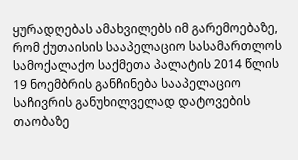ყურადღებას ამახვილებს იმ გარემოებაზე, რომ ქუთაისის სააპელაციო სასამართლოს სამოქალაქო საქმეთა პალატის 2014 წლის 19 ნოემბრის განჩინება სააპელაციო საჩივრის განუხილველად დატოვების თაობაზე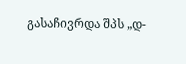გასაჩივრდა შპს „დ-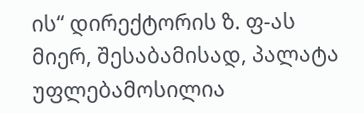ის“ დირექტორის ზ. ფ-ას მიერ, შესაბამისად, პალატა უფლებამოსილია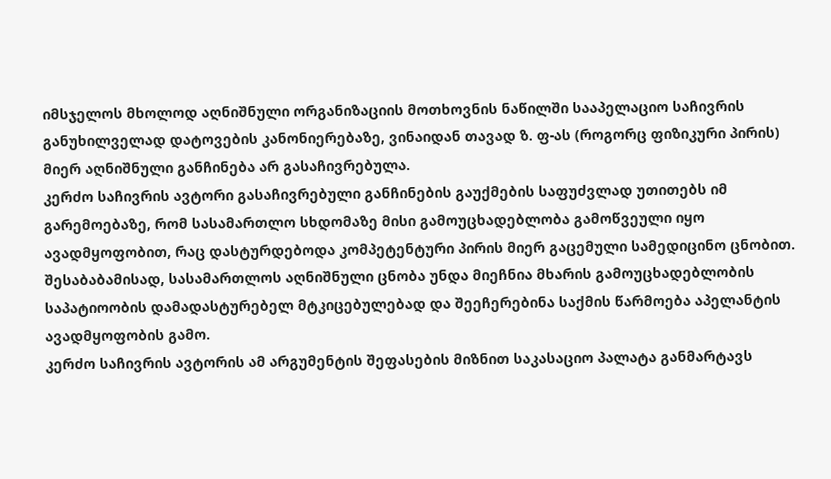იმსჯელოს მხოლოდ აღნიშნული ორგანიზაციის მოთხოვნის ნაწილში სააპელაციო საჩივრის განუხილველად დატოვების კანონიერებაზე, ვინაიდან თავად ზ. ფ-ას (როგორც ფიზიკური პირის) მიერ აღნიშნული განჩინება არ გასაჩივრებულა.
კერძო საჩივრის ავტორი გასაჩივრებული განჩინების გაუქმების საფუძვლად უთითებს იმ გარემოებაზე, რომ სასამართლო სხდომაზე მისი გამოუცხადებლობა გამოწვეული იყო ავადმყოფობით, რაც დასტურდებოდა კომპეტენტური პირის მიერ გაცემული სამედიცინო ცნობით. შესაბაბამისად, სასამართლოს აღნიშნული ცნობა უნდა მიეჩნია მხარის გამოუცხადებლობის საპატიოობის დამადასტურებელ მტკიცებულებად და შეეჩერებინა საქმის წარმოება აპელანტის ავადმყოფობის გამო.
კერძო საჩივრის ავტორის ამ არგუმენტის შეფასების მიზნით საკასაციო პალატა განმარტავს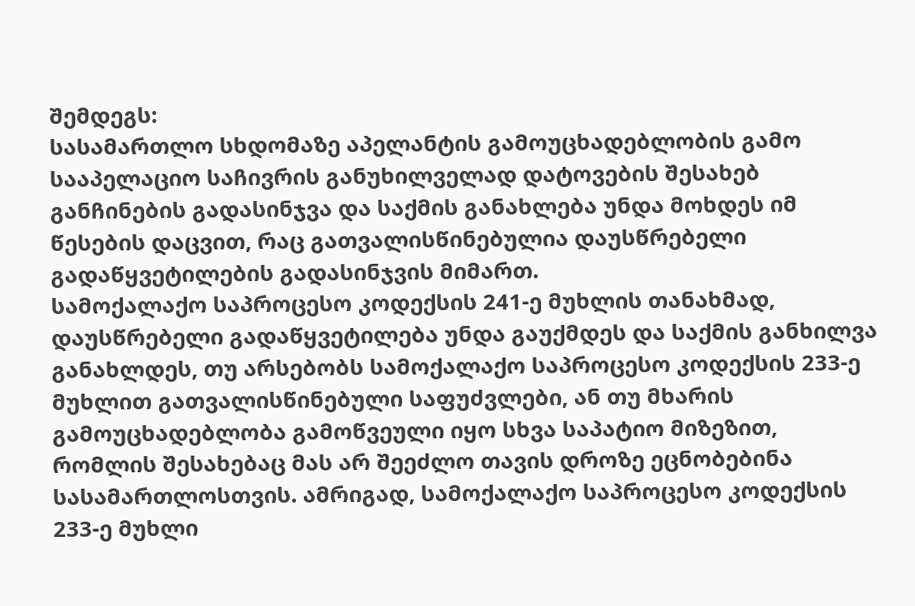შემდეგს:
სასამართლო სხდომაზე აპელანტის გამოუცხადებლობის გამო სააპელაციო საჩივრის განუხილველად დატოვების შესახებ განჩინების გადასინჯვა და საქმის განახლება უნდა მოხდეს იმ წესების დაცვით, რაც გათვალისწინებულია დაუსწრებელი გადაწყვეტილების გადასინჯვის მიმართ.
სამოქალაქო საპროცესო კოდექსის 241-ე მუხლის თანახმად, დაუსწრებელი გადაწყვეტილება უნდა გაუქმდეს და საქმის განხილვა განახლდეს, თუ არსებობს სამოქალაქო საპროცესო კოდექსის 233-ე მუხლით გათვალისწინებული საფუძვლები, ან თუ მხარის გამოუცხადებლობა გამოწვეული იყო სხვა საპატიო მიზეზით, რომლის შესახებაც მას არ შეეძლო თავის დროზე ეცნობებინა სასამართლოსთვის. ამრიგად, სამოქალაქო საპროცესო კოდექსის 233-ე მუხლი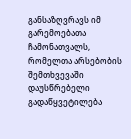განსაზღვრავს იმ გარემოებათა ჩამონათვალს, რომელთა არსებობის შემთხვევაში დაუსწრებელი გადაწყვეტილება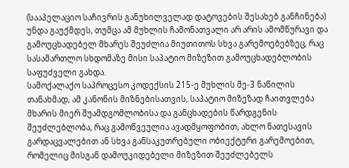(სააპელაციო საჩივრის განუხილველად დატოვების შესახებ განჩინება) უნდა გაუქმდეს, თუმცა ამ მუხლის ჩამონათვალი არ არის ამომწურავი და გამოუცხადებელ მხარეს შეუძლია მიუთითოს სხვა გარემოებებზეც, რაც სასამართლო სხდომაზე მისი საპატიო მიზეზით გამოუცხადებლობის საფუძველი გახდა.
სამოქალაქო საპროცესო კოდექსის 215-ე მუხლის მე-3 ნაწილის თანახმად, ამ კანონის მიზნებისათვის, საპატიო მიზეზად ჩაითვლება მხარის მიერ შუამდგომლობისა და განცხადების წარდგენის შეუძლებლობა, რაც გამოწვეულია ავადმყოფობით, ახლო ნათესავის გარდაცვალებით ან სხვა განსაკუთრებული ობიექტური გარემოებით, რომელიც მისგან დამოუკიდებელი მიზეზით შეუძლებელს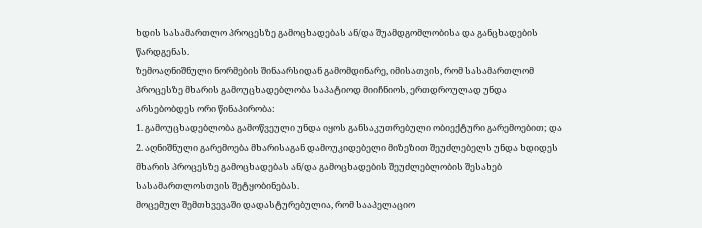ხდის სასამართლო პროცესზე გამოცხადებას ან/და შუამდგომლობისა და განცხადების წარდგენას.
ზემოაღნიშნული ნორმების შინაარსიდან გამომდინარე, იმისათვის, რომ სასამართლომ პროცესზე მხარის გამოუცხადებლობა საპატიოდ მიიჩნიოს, ერთდროულად უნდა არსებობდეს ორი წინაპირობა:
1. გამოუცხადებლობა გამოწვეული უნდა იყოს განსაკუთრებული ობიექტური გარემოებით; და
2. აღნიშნული გარემოება მხარისაგან დამოუკიდებელი მიზეზით შეუძლებელს უნდა ხდიდეს მხარის პროცესზე გამოცხადებას ან/და გამოცხადების შეუძლებლობის შესახებ სასამართლოსთვის შეტყობინებას.
მოცემულ შემთხვევაში დადასტურებულია, რომ სააპელაციო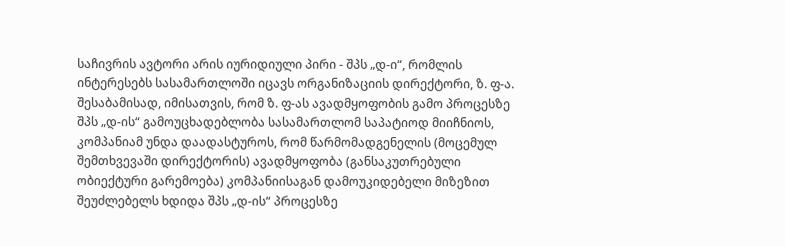საჩივრის ავტორი არის იურიდიული პირი - შპს „დ-ი“, რომლის ინტერესებს სასამართლოში იცავს ორგანიზაციის დირექტორი, ზ. ფ-ა. შესაბამისად, იმისათვის, რომ ზ. ფ-ას ავადმყოფობის გამო პროცესზე შპს „დ-ის“ გამოუცხადებლობა სასამართლომ საპატიოდ მიიჩნიოს, კომპანიამ უნდა დაადასტუროს, რომ წარმომადგენელის (მოცემულ შემთხვევაში დირექტორის) ავადმყოფობა (განსაკუთრებული ობიექტური გარემოება) კომპანიისაგან დამოუკიდებელი მიზეზით შეუძლებელს ხდიდა შპს „დ-ის“ პროცესზე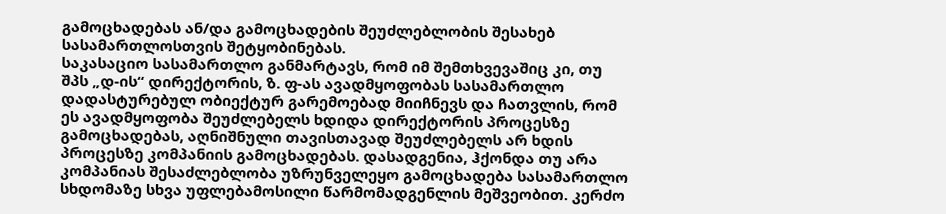გამოცხადებას ან/და გამოცხადების შეუძლებლობის შესახებ სასამართლოსთვის შეტყობინებას.
საკასაციო სასამართლო განმარტავს, რომ იმ შემთხვევაშიც კი, თუ შპს „დ-ის“ დირექტორის, ზ. ფ-ას ავადმყოფობას სასამართლო დადასტურებულ ობიექტურ გარემოებად მიიჩნევს და ჩათვლის, რომ ეს ავადმყოფობა შეუძლებელს ხდიდა დირექტორის პროცესზე გამოცხადებას, აღნიშნული თავისთავად შეუძლებელს არ ხდის პროცესზე კომპანიის გამოცხადებას. დასადგენია, ჰქონდა თუ არა კომპანიას შესაძლებლობა უზრუნველეყო გამოცხადება სასამართლო სხდომაზე სხვა უფლებამოსილი წარმომადგენლის მეშვეობით. კერძო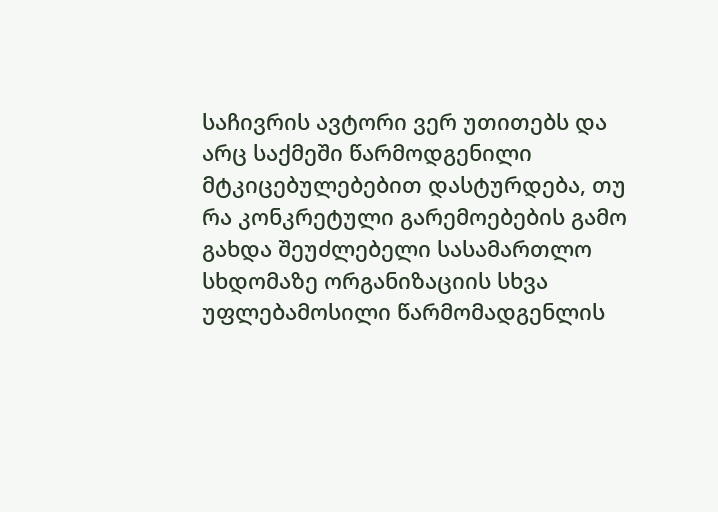საჩივრის ავტორი ვერ უთითებს და არც საქმეში წარმოდგენილი მტკიცებულებებით დასტურდება, თუ რა კონკრეტული გარემოებების გამო გახდა შეუძლებელი სასამართლო სხდომაზე ორგანიზაციის სხვა უფლებამოსილი წარმომადგენლის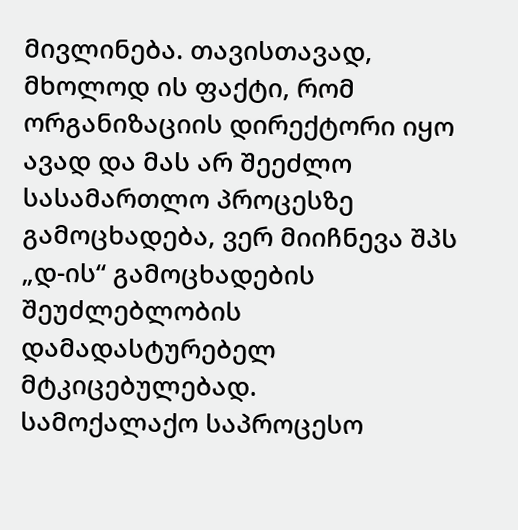მივლინება. თავისთავად, მხოლოდ ის ფაქტი, რომ ორგანიზაციის დირექტორი იყო ავად და მას არ შეეძლო სასამართლო პროცესზე გამოცხადება, ვერ მიიჩნევა შპს „დ-ის“ გამოცხადების შეუძლებლობის დამადასტურებელ მტკიცებულებად.
სამოქალაქო საპროცესო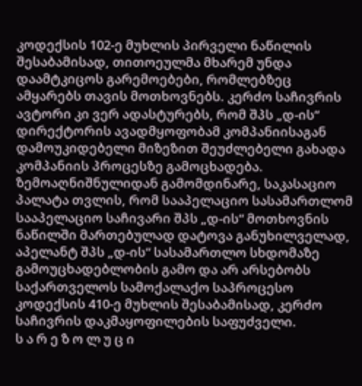კოდექსის 102-ე მუხლის პირველი ნაწილის შესაბამისად, თითოეულმა მხარემ უნდა დაამტკიცოს გარემოებები, რომლებზეც ამყარებს თავის მოთხოვნებს. კერძო საჩივრის ავტორი კი ვერ ადასტურებს, რომ შპს „დ-ის“ დირექტორის ავადმყოფობამ კომპანიისაგან დამოუკიდებელი მიზეზით შეუძლებელი გახადა კომპანიის პროცესზე გამოცხადება.
ზემოაღნიშნულიდან გამომდინარე, საკასაციო პალატა თვლის, რომ სააპელაციო სასამართლომ სააპელაციო საჩივარი შპს „დ-ის“ მოთხოვნის ნაწილში მართებულად დატოვა განუხილველად, აპელანტ შპს „დ-ის“ სასამართლო სხდომაზე გამოუცხადებლობის გამო და არ არსებობს საქართველოს სამოქალაქო საპროცესო კოდექსის 410-ე მუხლის შესაბამისად, კერძო საჩივრის დაკმაყოფილების საფუძველი.
ს ა რ ე ზ ო ლ უ ც ი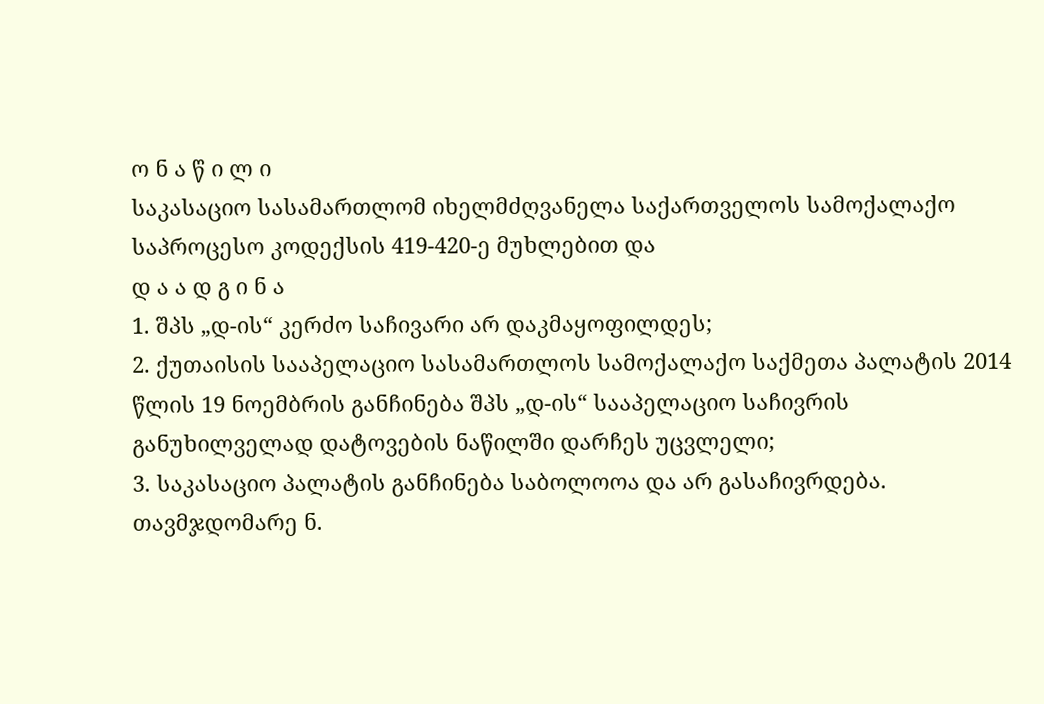ო ნ ა წ ი ლ ი
საკასაციო სასამართლომ იხელმძღვანელა საქართველოს სამოქალაქო საპროცესო კოდექსის 419-420-ე მუხლებით და
დ ა ა დ გ ი ნ ა
1. შპს „დ-ის“ კერძო საჩივარი არ დაკმაყოფილდეს;
2. ქუთაისის სააპელაციო სასამართლოს სამოქალაქო საქმეთა პალატის 2014 წლის 19 ნოემბრის განჩინება შპს „დ-ის“ სააპელაციო საჩივრის განუხილველად დატოვების ნაწილში დარჩეს უცვლელი;
3. საკასაციო პალატის განჩინება საბოლოოა და არ გასაჩივრდება.
თავმჯდომარე ნ.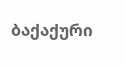ბაქაქური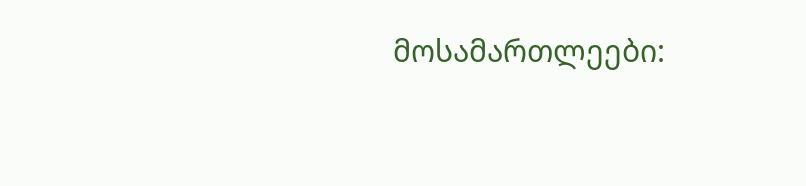მოსამართლეები: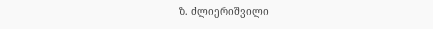ზ. ძლიერიშვილი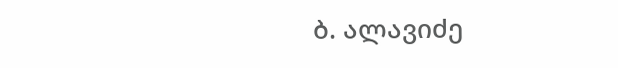ბ. ალავიძე